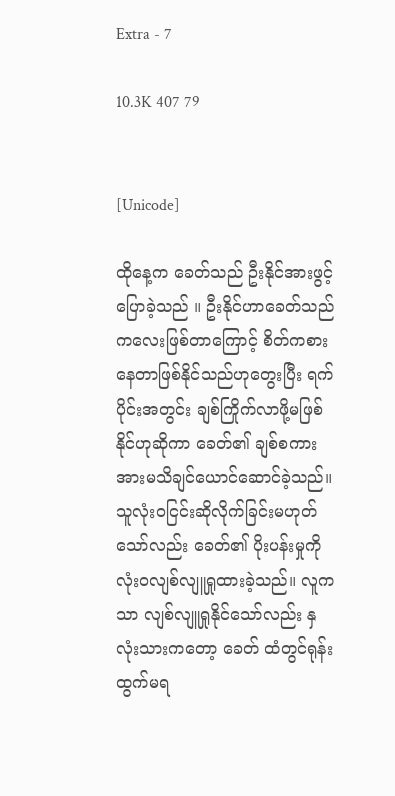Extra - 7

10.3K 407 79


[Unicode]

ထိုနေ့က ခေတ်သည် ဦးနိုင်အားဖွင့်ပြောခဲ့သည် ။ ဦးနိုင်ဟာခေတ်သည် ကလေးဖြစ်တာကြောင့် စိတ်ကစားနေတာဖြစ်နိုင်သည်ဟုတွေးပြီး ရက်ပိုင်းအတွင်း ချစ်ကြိုက်လာဖို့မဖြစ်နိုင်ဟုဆိုကာ ခေတ်၏ ချစ်စကားအားမသိချင်ယောင်ဆောင်ခဲ့သည်။ သူလုံးဝငြင်းဆိုလိုက်ခြင်းမဟုတ်သော်လည်း ခေတ်၏ ပိုးပန်းမှုကို လုံးဝလျစ်လျူရှုထားခဲ့သည်။ လူကသာ လျစ်လျူရှုနိုင်သော်လည်း နှလုံးသားကတော့ ခေတ် ထံတွင်ရုန်းထွက်မရ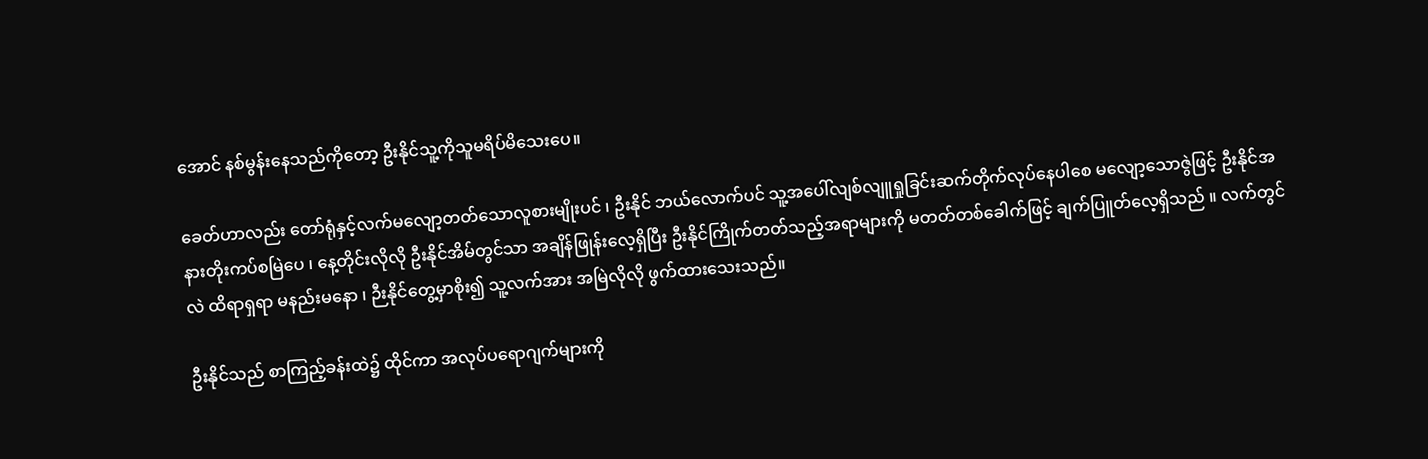အောင် နစ်မွန်းနေသည်ကိုတော့ ဦးနိုင်သူ့ကိုသူမရိပ်မိသေးပေ။

ခေတ်ဟာလည်း တော်ရုံနှင့်လက်မလျော့တတ်သောလူစားမျိုးပင် ၊ ဦးနိုင် ဘယ်လောက်ပင် သူ့အပေါ်လျစ်လျူရှုခြင်းဆက်တိုက်လုပ်နေပါစေ မလျော့သောဇွဲဖြင့် ဦးနိုင်အနားတိုးကပ်စမြဲပေ ၊ နေ့တိုင်းလိုလို ဦးနိုင်အိမ်တွင်သာ အချိန်ဖြုန်းလေ့ရှိပြီး ဦးနိုင်ကြိုက်တတ်သည့်အရာများကို မတတ်တစ်ခေါက်ဖြင့် ချက်ပြူတ်လေ့ရှိသည် ။ လက်တွင်လဲ ထိရာရှရာ မနည်းမနော ၊ ဉီးနိုင်တွေ့မှာစိုး၍ သူ့လက်အား အမြဲလိုလို ဖွက်ထားသေးသည်။

ဦးနိုင်သည် စာကြည့်ခန်းထဲ၌ ထိုင်ကာ အလုပ်ပရောဂျက်များကို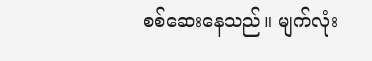စစ်ဆေးနေသည်။ မျက်လုံး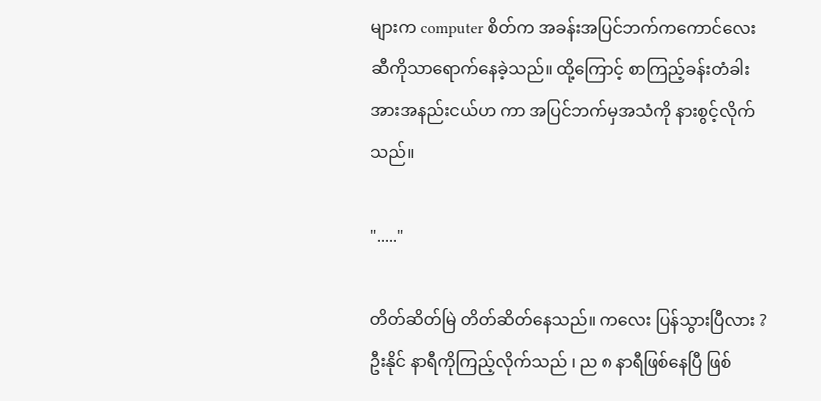များက computer စိတ်က အခန်းအပြင်ဘက်ကကောင်လေးဆီကိုသာရောက်နေခဲ့သည်။ ထို့ကြောင့် စာကြည့်ခန်းတံခါးအားအနည်းငယ်ဟ ကာ အပြင်ဘက်မှအသံကို နားစွင့်လိုက်သည်။

"....."

တိတ်ဆိတ်မြဲ တိတ်ဆိတ်နေသည်။ ကလေး ပြန်သွားပြီလား ? ဦးနိုင် နာရီကိုကြည့်လိုက်သည် ၊ ည ၈ နာရီဖြစ်နေပြီ ဖြစ်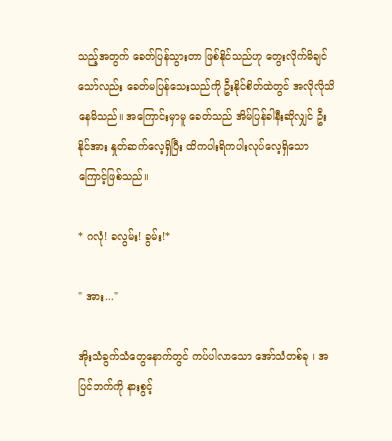သည့်အတွက် ခေတ်ပြန်သွားတာ ဖြစ်နိုင်သည်ဟု တွေးလိုက်မိချင်သော်လည်း ခေတ်မပြန်သေးသည်ကို ဦးနိုင်စိတ်ထဲတွင် အလိုလိုသိနေမိသည်။ အကြောင်းမှာမူ ခေတ်သည် အိမ်ပြန်ခါနီးဆိုလျှင် ဦးနိုင်အား နှုတ်ဆက်လေ့ရှိပြီး ထိကပါးရိကပါးလုပ်လေ့ရှိသောကြောင့်ဖြစ်သည်။

* ဂလုံ! ခလွမ်း! ခွမ်း!*

" အား..."

အိုးသံခွက်သံတွေနောက်တွင် ကပ်ပါလာသော အော်သံတစ်ခု ၊ အပြင်ဘက်ကို နားစွင့်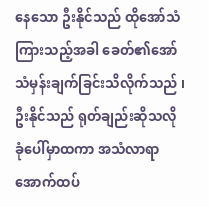နေသော ဦးနိုင်သည် ထိုအော်သံကြားသည့်အခါ ခေတ်၏အော်သံမှန်းချက်ခြင်းသိလိုက်သည် ၊ ဦးနိုင်သည် ရုတ်ချည်းဆိုသလို ခုံပေါ်မှာထကာ အသံလာရာအောက်ထပ်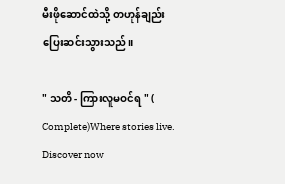မီးဖိုဆောင်ထဲသို့ တဟုန်ချည်း ပြေးဆင်းသွားသည်။

" သတိ - ကြားလူမဝင်ရ " ( Complete)Where stories live. Discover now